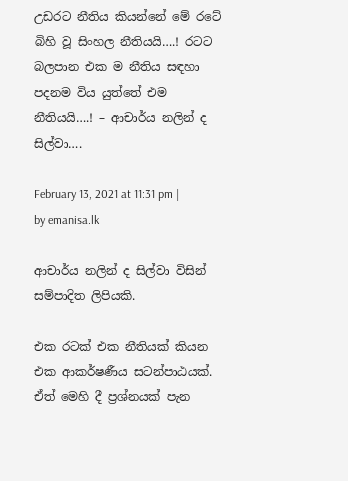උඩරට නීතිය කියන්නේ මේ රටේ බිහි වූ සිංහල නීතියයි….! රටට බලපාන එක ම නීතිය සඳහා පදනම විය යුත්තේ එම නීතියයි….! – ආචාර්ය නලින් ද සිල්වා….

February 13, 2021 at 11:31 pm | by emanisa.lk

ආචාර්ය නලින් ද සිල්වා විසින් සම්පාදිත ලිපියකි.

එක රටක් එක නීතියක් කියන එක ආකර්ෂණීය සටන්පාඨයක්. ඒත් මෙහි දී ප්‍රශ්නයක් පැන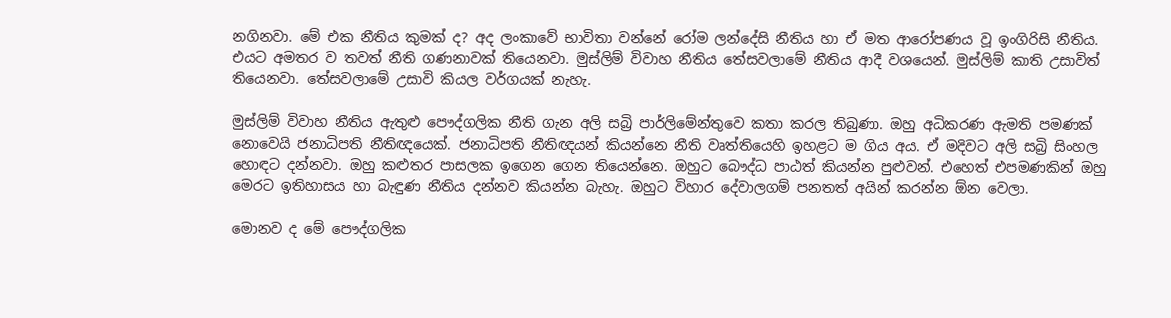නගිනවා. මේ එක නීතිය කුමක් ද? අද ලංකාවේ භාවිතා වන්නේ රෝම ලන්දේසි නීතිය හා ඒ මත ආරෝපණය වූ ඉංගිරිසි නීතිය. එයට අමතර ව තවත් නීති ගණනාවක් තියෙනවා. මුස්ලිම් විවාහ නීතිය තේසවලාමේ නීතිය ආදී වශයෙන්. මුස්ලිම් කාති උසාවිත් තියෙනවා. තේසවලාමේ උසාවි කියල වර්ගයක් නැහැ.

මුස්ලිම් විවාහ නීතිය ඇතුළු පෞද්ගලික නීති ගැන අලි සබ්‍රි පාර්ලිමේන්තුවෙ කතා කරල තිබුණා. ඔහු අධිකරණ ඇමති පමණක් නොවෙයි ජනාධිපති නීතිඥයෙක්. ජනාධිපති නීතිඥයන් කියන්නෙ නීති වෘත්තියෙහි ඉහළට ම ගිය අය. ඒ මදිවට අලි සබ්‍රි සිංහල හොඳට දන්නවා. ඔහු කළුතර පාසලක ඉගෙන ගෙන තියෙන්නෙ. ඔහුට බෞද්ධ පාඨත් කියන්න පුළුවන්. එහෙත් එපමණකින් ඔහු මෙරට ඉතිහාසය හා බැඳුණ නීතිය දන්නව කියන්න බැහැ. ඔහුට විහාර දේවාලගම් පනතත් අයින් කරන්න ඕන වෙලා.

මොනව ද මේ පෞද්ගලික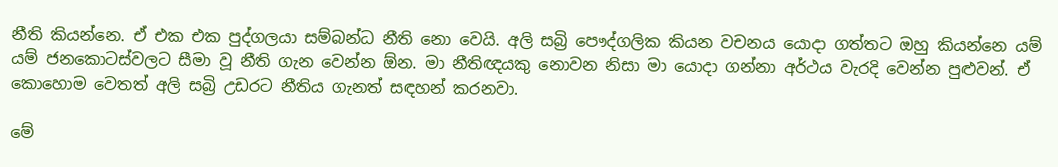නීති කියන්නෙ. ඒ එක එක පුද්ගලයා සම්බන්ධ නීති නො වෙයි. අලි සබ්‍රි පෞද්ගලික කියන වචනය යොදා ගත්තට ඔහු කියන්නෙ යම් යම් ජනකොටස්වලට සීමා වූ නීති ගැන වෙන්න ඕන. මා නීතිඥයකු නොවන නිසා මා යොදා ගන්නා අර්ථය වැරදි වෙන්න පුළුවන්. ඒ කොහොම වෙතත් අලි සබ්‍රි උඩරට නීතිය ගැනත් සඳහන් කරනවා.

මේ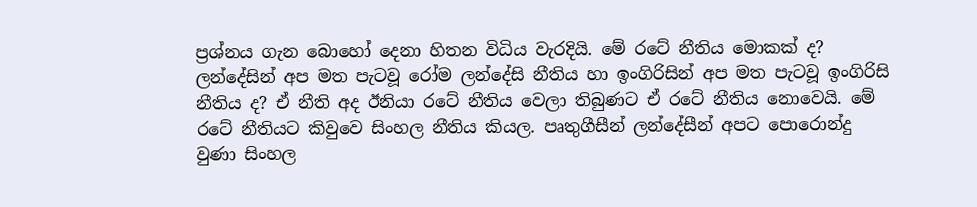ප්‍රශ්නය ගැන බොහෝ දෙනා හිතන විධිය වැරදියි. මේ රටේ නීතිය මොකක් ද? ලන්දේසින් අප මත පැටවූ රෝම ලන්දේසි නීතිය හා ඉංගිරිසින් අප මත පැටවූ ඉංගිරිසි නීතිය ද? ඒ නීති අද ඊනියා රටේ නීතිය වෙලා තිබුණට ඒ රටේ නීතිය නොවෙයි. මේ රටේ නීතියට කිවුවෙ සිංහල නීතිය කියල. පෘතුගීසීන් ලන්දේසීන් අපට පොරොන්දු වුණා සිංහල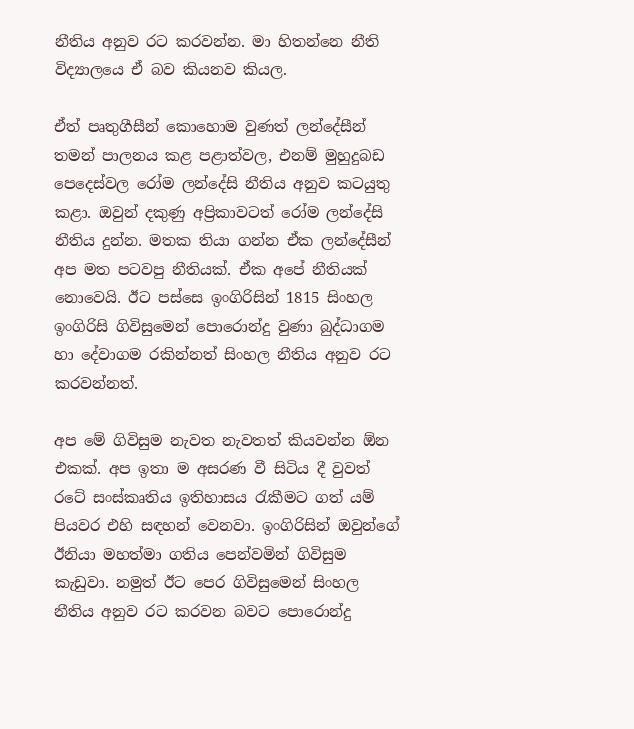නීතිය අනුව රට කරවන්න. මා හිතන්නෙ නීති විද්‍යාලයෙ ඒ බව කියනව කියල.

ඒත් පෘතුගීසීන් කොහොම වුණත් ලන්දේසීන් තමන් පාලනය කළ පළාත්වල, එනම් මුහුදුබඩ පෙදෙස්වල රෝම ලන්දේසි නීතිය අනුව කටයුතු කළා. ඔවුන් දකුණු අප්‍රිකාවටත් රෝම ලන්දේසි නීතිය දුන්න. මතක තියා ගන්න ඒක ලන්දේසීන් අප මත පටවපු නීතියක්. ඒක අපේ නීතියක් නොවෙයි. ඊට පස්සෙ ඉංගිරිසින් 1815 සිංහල ඉංගිරිසි ගිවිසුමෙන් පොරොන්දු වුණා බුද්ධාගම හා දේවාගම රකින්නත් සිංහල නීතිය අනුව රට කරවන්නත්.

අප මේ ගිවිසුම නැවත නැවතත් කියවන්න ඕන එකක්. අප ඉතා ම අසරණ වී සිටිය දී වුවත් රටේ සංස්කෘතිය ඉතිහාසය රැකීමට ගත් යම් පියවර එහි සඳහන් වෙනවා. ඉංගිරිසින් ඔවුන්ගේ ඊනියා මහත්මා ගතිය පෙන්වමින් ගිවිසුම කැඩුවා. නමුත් ඊට පෙර ගිවිසුමෙන් සිංහල නීතිය අනුව රට කරවන බවට පොරොන්දු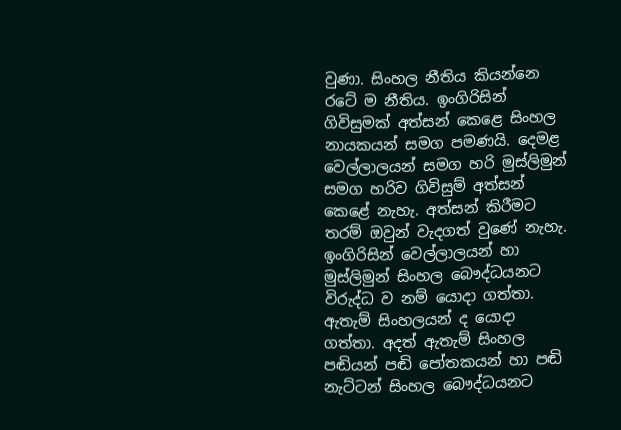වුණා. සිංහල නීතිය කියන්නෙ රටේ ම නීතිය. ඉංගිරිසින් ගිවිසුමක් අත්සන් කෙළෙ සිංහල නායකයන් සමග පමණයි. දෙමළ වෙල්ලාලයන් සමග හරි මුස්ලිමුන් සමග හරිව ගිවිසුම් අත්සන් කෙළේ නැහැ. අත්සන් කිරීමට තරම් ඔවුන් වැදගත් වුණේ නැහැ. ඉංගිරිසින් වෙල්ලාලයන් හා මුස්ලිමුන් සිංහල බෞද්ධයනට විරුද්ධ ව නම් යොදා ගත්තා. ඇතැම් සිංහලයන් ද යොදා ගත්තා. අදත් ඇතැම් සිංහල පඬියන් පඬි පෝතකයන් හා පඬි නැට්ටන් සිංහල බෞද්ධයනට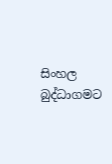සිංහල බුද්ධාගමට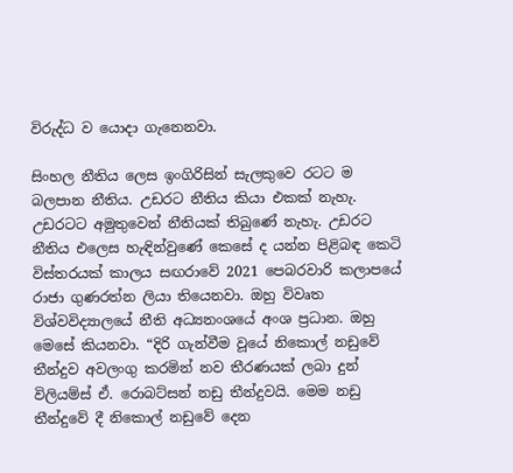විරුද්ධ ව යොදා ගැනෙනවා.

සිංහල නීතිය ලෙස ඉංගිරිසින් සැලකුවෙ රටට ම බලපාන නීතිය. උඩරට නීතිය කියා එකක් නැහැ. උඩරටට අමුතුවෙන් නීතියක් තිබුණේ නැහැ. උඩරට නීතිය එලෙස හැඳින්වුණේ කෙසේ ද යන්න පිළිබඳ කෙටි විස්තරයක් කාලය සඟරාවේ 2021 පෙබරවාරි කලාපයේ රාජා ගුණරත්න ලියා තියෙනවා. ඔහු විවෘත විශ්වවිද්‍යාලයේ නීති අධ්‍යනංශයේ අංශ ප්‍රධාන. ඔහු මෙසේ කියනවා. “දිරි ගැන්වීම වූයේ නිකොල් නඩුවේ තීන්දුව අවලංගු කරමින් නව තීරණයක් ලබා දුන් විලියම්ස් ඒ. රොබට්සන් නඩු තීන්දුවයි. මෙම නඩු තීන්දුවේ දී නිකොල් නඩුවේ දෙන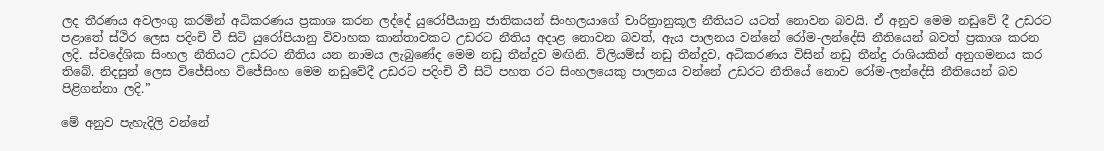ලද තීරණය අවලංගු කරමින් අධිකරණය ප්‍රකාශ කරන ලද්දේ යුරෝපීයානු ජාතිකයන් සිංහලයාගේ චාරිත්‍රානුකූල නීතියට යටත් නොවන බවයි. ඒ අනුව මෙම නඩුවේ දී උඩරට පළාතේ ස්ථිර ලෙස පදිංචි වී සිටි යුරෝපියානු විවාහක කාන්තාවකට උඩරට නීතිය අදාළ නොවන බවත්, ඇය පාලනය වන්නේ රෝම-ලන්දේසි නීතියෙන් බවත් ප්‍රකාශ කරන ලදි. ස්වදේශික සිංහල නීතියට උඩරට නීතිය‍ යන නාමය ලැබුණේද මෙම නඩු තීන්දුව මඟිනි. විලියම්ස් නඩු තීන්දුව, අධිකරණය විසින් නඩු තීන්දු රාශියකින් අනුගමනය කර තිබේ. නිදසුන් ලෙස විජේසිංහ විජේසිංහ මෙම නඩුවේදී උඩරට පදිංචි වී සිටි පහත රට සිංහලයෙකු පාලනය වන්නේ උඩරට නීතියේ නොව රෝම-ලන්දේසි නීතියෙන් බව පිළිගන්නා ලදි.”

මේ අනුව පැහැදිලි වන්නේ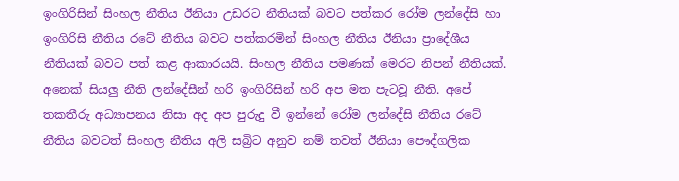ඉංගිරිසින් සිංහල නීතිය ඊනියා උඩරට නීතියක් බවට පත්කර රෝම ලන්දේසි හා ඉංගිරිසි නීතිය රටේ නීතිය බවට පත්කරමින් සිංහල නීතිය ඊනියා ප්‍රාදේශීය නීතියක් බවට පත් කළ ආකාරයයි. සිංහල නීතිය පමණක් මෙරට නිපන් නීතියක්. අනෙක් සියලු නීති ලන්දේසීන් හරි ඉංගිරිසින් හරි අප මත පැටවූ නීති. අපේ තකතීරු අධ්‍යාපනය නිසා අද අප පුරුදු වී ඉන්නේ රෝම ලන්දේසි නීතිය රටේ නීතිය බවටත් සිංහල නීතිය අලි සබ්‍රිට අනුව නම් තවත් ඊනියා පෞද්ගලික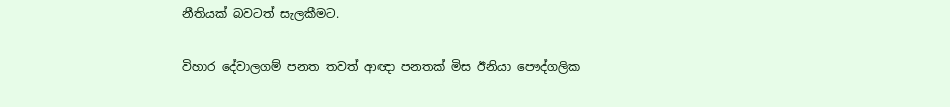නීතියක් බවටත් සැලකීමට.

විහාර දේවාලගම් පනත තවත් ආඥා පනතක් මිස ඊනියා පෞද්ගලික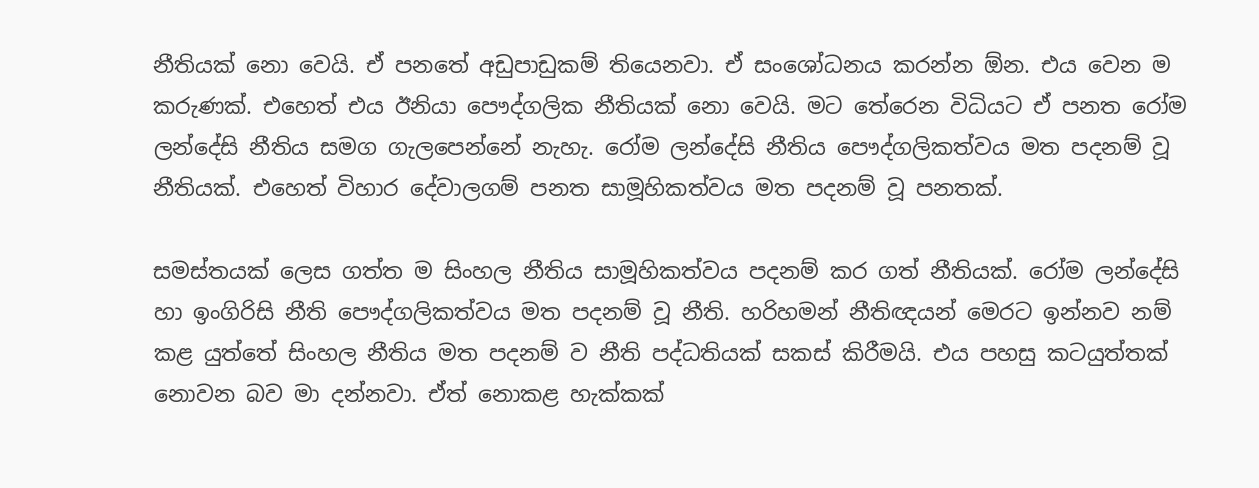නීතියක් නො වෙයි. ඒ පනතේ අඩුපාඩුකම් තියෙනවා. ඒ සංශෝධනය කරන්න ඕන. එය වෙන ම කරුණක්. එහෙත් එය ඊනියා පෞද්ගලික නීතියක් නො වෙයි. මට තේරෙන විධියට ඒ පනත රෝම ලන්දේසි නීතිය සමග ගැලපෙන්නේ නැහැ. රෝම ලන්දේසි නීතිය පෞද්ගලිකත්වය මත පදනම් වූ නීතියක්. එහෙත් විහාර දේවාලගම් පනත සාමූහිකත්වය මත පදනම් වූ පනතක්.

සමස්තයක් ලෙස ගත්ත ම සිංහල නීතිය සාමූහිකත්වය පදනම් කර ගත් නීතියක්. රෝම ලන්දේසි හා ඉංගිරිසි නීති පෞද්ගලිකත්වය මත පදනම් වූ නීති. හරිහමන් නීතිඥයන් මෙරට ඉන්නව නම් කළ යුත්තේ සිංහල නීතිය මත පදනම් ව නීති පද්ධතියක් සකස් කිරීමයි. එය පහසු කටයුත්තක් නොවන බව මා දන්නවා. ඒත් නොකළ හැක්කක්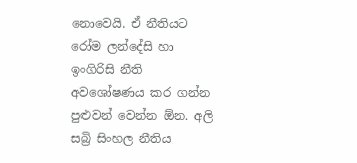නොවෙයි. ඒ නීතියට රෝම ලන්දේසි හා ඉංගිරිසි නීති අවශෝෂණය කර ගන්න පුළුවන් වෙන්න ඕන. අලි සබ්‍රි සිංහල නීතිය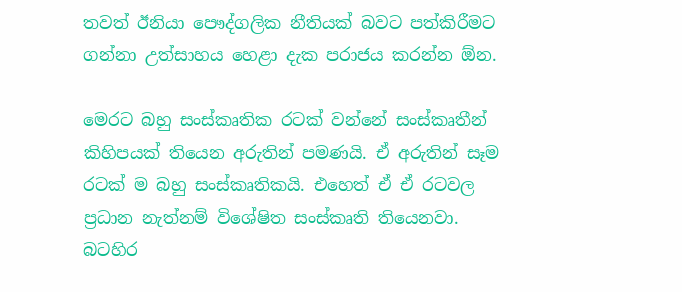තවත් ඊනියා පෞද්ගලික නීතියක් බවට පත්කිරීමට ගන්නා උත්සාහය හෙළා දැක පරාජය කරන්න ඕන.

මෙරට බහු සංස්කෘතික රටක් වන්නේ සංස්කෘතීන් කිහිපයක් තියෙන අරුතින් පමණයි. ඒ අරුතින් සෑම රටක් ම බහු සංස්කෘතිකයි. එහෙත් ඒ ඒ රටවල ප්‍රධාන නැත්නම් විශේෂිත සංස්කෘති තියෙනවා. බටහිර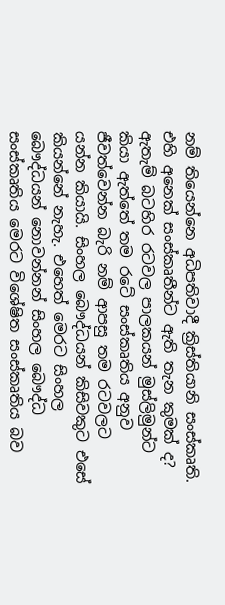නම් තියෙන්නෙ අධිපතිවාදී ක්‍රිස්තියානි සංස්කෘති. එහි අනෙක් සංස්කෘතීන්ට ඇති තැන කුමක් ද? ඇතැම් බටහිර රටවල පාලකයන් මුස්ලිමුන්ට කියා ඇත්තේ තම රටේ සංස්කෘතිය අනුව ජීවත්වෙන්න බැරි නම් ආපසු තම රටවලට යන්න කියායි. සිංහල බෞද්ධයන් කිසිවකුට එසේ කියන්නේ නැහැ. එහෙත් මෙරට සිංහල බෞද්ධයන් නොවන්නන් සිංහල බෞද්ධ සංස්කෘතිය මෙරට විශේෂිත සංස්කෘතිය බව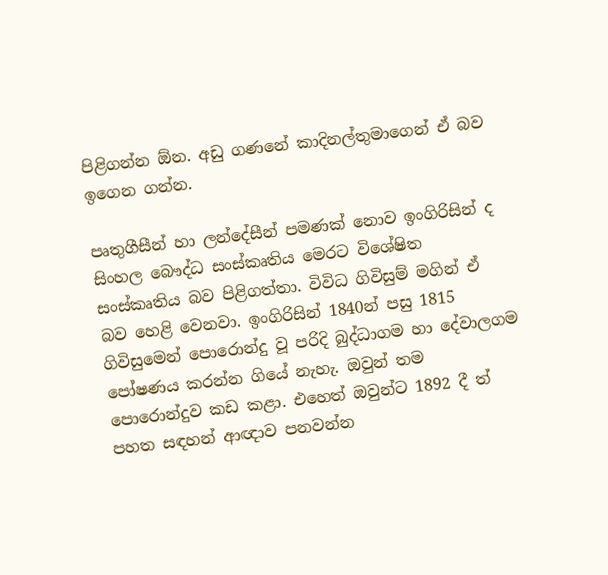පිළිගන්න ඕන. අඩු ගණනේ කාදිනල්තුමාගෙන් ඒ බව ඉගෙන ගන්න.

පෘතුගීසීන් හා ලන්දේසීන් පමණක් නොව ඉංගිරිසින් ද සිංහල බෞද්ධ සංස්කෘතිය මෙරට විශේෂිත සංස්කෘතිය බව පිළිගත්තා. විවිධ ගිවිසුම් මගින් ඒ බව හෙළි වෙනවා. ඉංගිරිසින් 1840න් පසු 1815 ගිවිසුමෙන් පොරොන්දු වූ පරිදි බුද්ධාගම හා දේවාලගම පෝෂණය කරන්න ගියේ නැහැ. ඔවුන් තම පොරොන්දුව කඩ කළා. එහෙත් ඔවුන්ට 1892 දී ත් පහත සඳහන් ආඥාව පනවන්න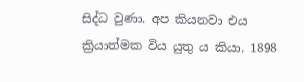සිද්ධ වුණා. අප කියනවා එය ක්‍රියාත්මක විය යුතු ය කියා. 1898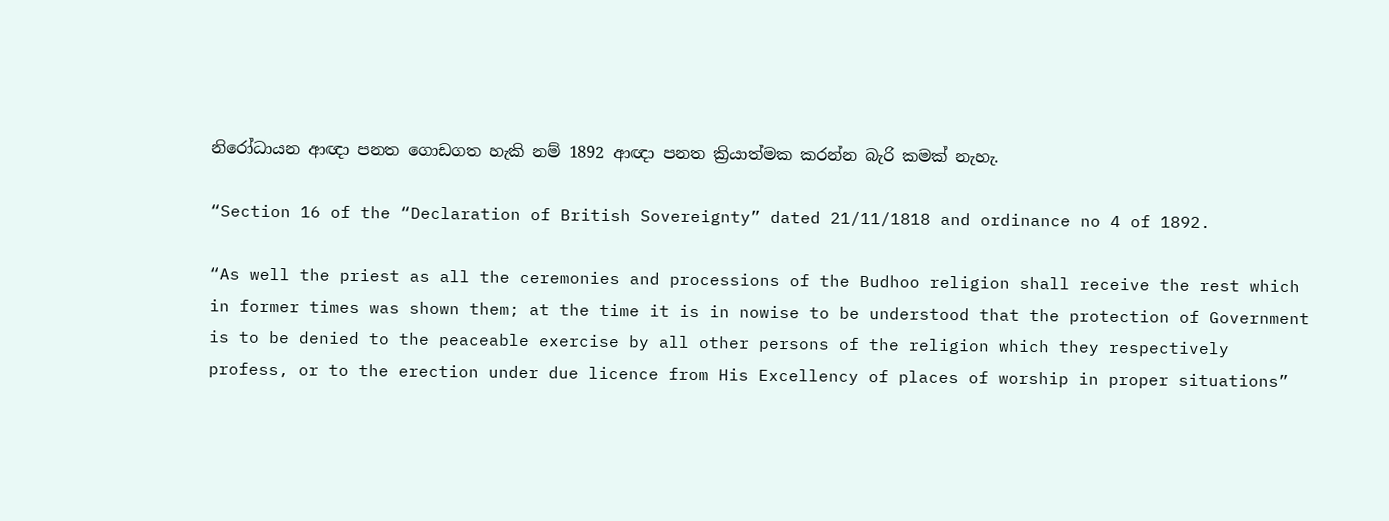නිරෝධායන ආඥා පනත ගොඩගත හැකි නම් 1892 ආඥා පනත ක්‍රියාත්මක කරන්න බැරි කමක් නැහැ.

“Section 16 of the “Declaration of British Sovereignty” dated 21/11/1818 and ordinance no 4 of 1892.

“As well the priest as all the ceremonies and processions of the Budhoo religion shall receive the rest which in former times was shown them; at the time it is in nowise to be understood that the protection of Government is to be denied to the peaceable exercise by all other persons of the religion which they respectively profess, or to the erection under due licence from His Excellency of places of worship in proper situations”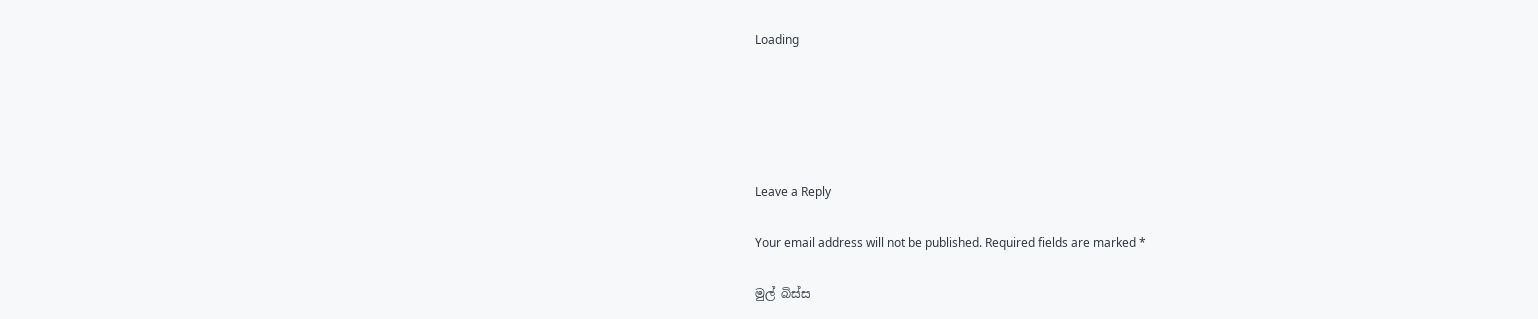Loading





Leave a Reply

Your email address will not be published. Required fields are marked *

මුල් බිස්ස